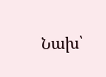Նախ՝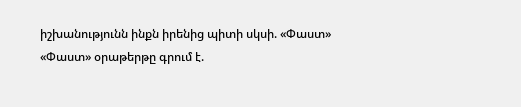իշխանությունն ինքն իրենից պիտի սկսի. «Փաստ»
«Փաստ» օրաթերթը գրում է.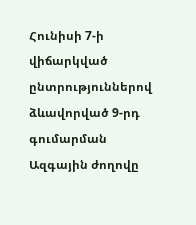Հունիսի 7-ի վիճարկված ընտրություններով ձևավորված 9-րդ գումարման Ազգային ժողովը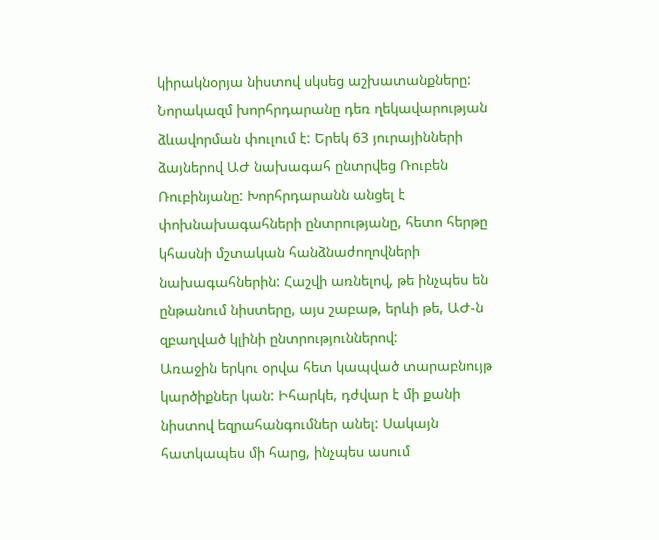կիրակնօրյա նիստով սկսեց աշխատանքները: Նորակազմ խորհրդարանը դեռ ղեկավարության ձևավորման փուլում է: Երեկ 63 յուրայինների ձայներով ԱԺ նախագահ ընտրվեց Ռուբեն Ռուբինյանը: Խորհրդարանն անցել է փոխնախագահների ընտրությանը, հետո հերթը կհասնի մշտական հանձնաժողովների նախագահներին: Հաշվի առնելով, թե ինչպես են ընթանում նիստերը, այս շաբաթ, երևի թե, ԱԺ-ն զբաղված կլինի ընտրություններով:
Առաջին երկու օրվա հետ կապված տարաբնույթ կարծիքներ կան: Իհարկե, դժվար է մի քանի նիստով եզրահանգումներ անել: Սակայն հատկապես մի հարց, ինչպես ասում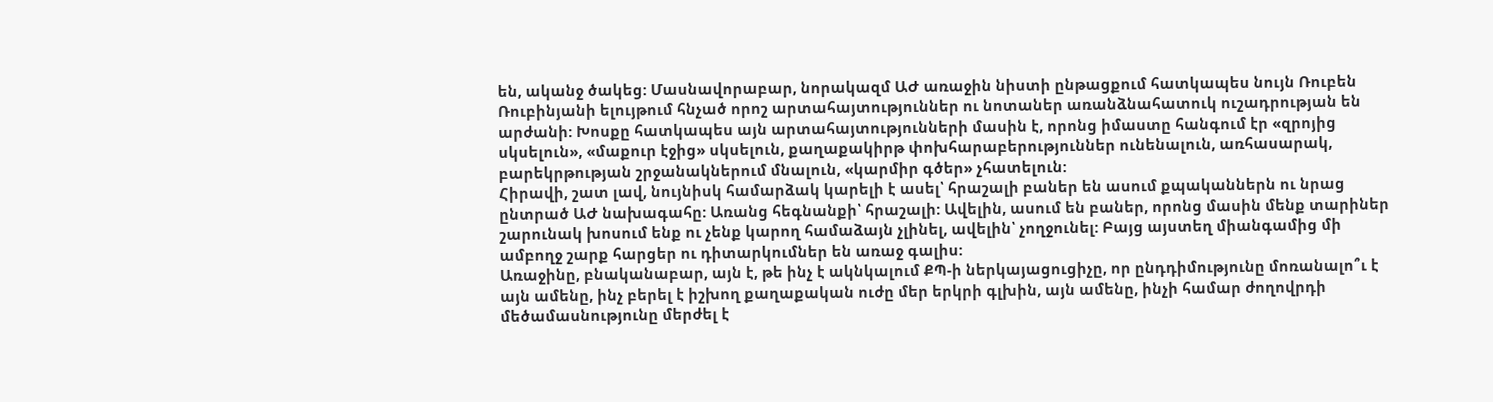են, ականջ ծակեց: Մասնավորաբար, նորակազմ ԱԺ առաջին նիստի ընթացքում հատկապես նույն Ռուբեն Ռուբինյանի ելույթում հնչած որոշ արտահայտություններ ու նոտաներ առանձնահատուկ ուշադրության են արժանի: Խոսքը հատկապես այն արտահայտությունների մասին է, որոնց իմաստը հանգում էր «զրոյից սկսելուն», «մաքուր էջից» սկսելուն, քաղաքակիրթ փոխհարաբերություններ ունենալուն, առհասարակ, բարեկրթության շրջանակներում մնալուն, «կարմիր գծեր» չհատելուն:
Հիրավի, շատ լավ, նույնիսկ համարձակ կարելի է ասել՝ հրաշալի բաներ են ասում քպականներն ու նրաց ընտրած ԱԺ նախագահը: Առանց հեգնանքի՝ հրաշալի: Ավելին, ասում են բաներ, որոնց մասին մենք տարիներ շարունակ խոսում ենք ու չենք կարող համաձայն չլինել, ավելին՝ չողջունել: Բայց այստեղ միանգամից մի ամբողջ շարք հարցեր ու դիտարկումներ են առաջ գալիս:
Առաջինը, բնականաբար, այն է, թե ինչ է ակնկալում ՔՊ-ի ներկայացուցիչը, որ ընդդիմությունը մոռանալո՞ւ է այն ամենը, ինչ բերել է իշխող քաղաքական ուժը մեր երկրի գլխին, այն ամենը, ինչի համար ժողովրդի մեծամասնությունը մերժել է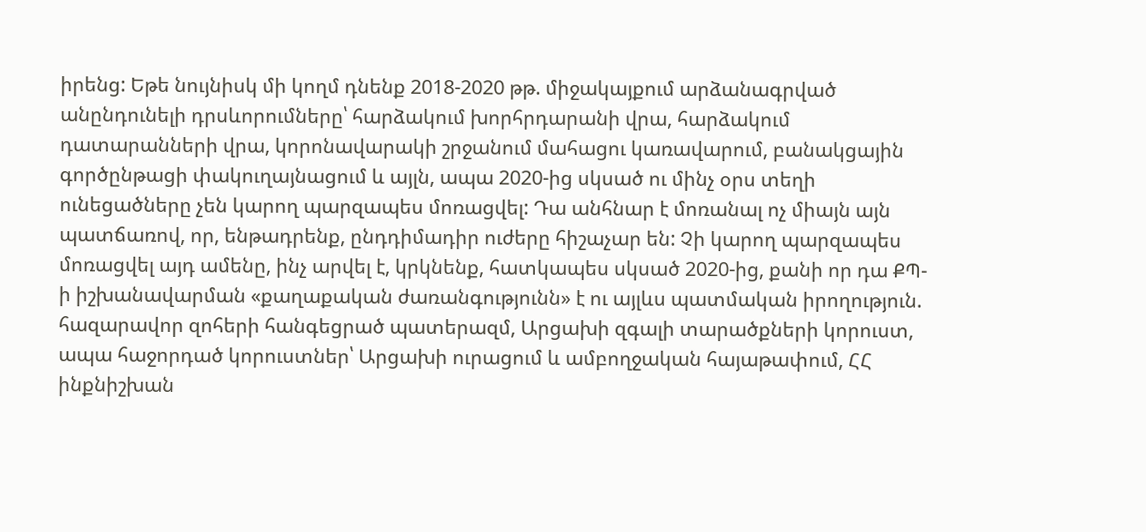իրենց: Եթե նույնիսկ մի կողմ դնենք 2018-2020 թթ. միջակայքում արձանագրված անընդունելի դրսևորումները՝ հարձակում խորհրդարանի վրա, հարձակում դատարանների վրա, կորոնավարակի շրջանում մահացու կառավարում, բանակցային գործընթացի փակուղայնացում և այլն, ապա 2020-ից սկսած ու մինչ օրս տեղի ունեցածները չեն կարող պարզապես մոռացվել: Դա անհնար է մոռանալ ոչ միայն այն պատճառով, որ, ենթադրենք, ընդդիմադիր ուժերը հիշաչար են: Չի կարող պարզապես մոռացվել այդ ամենը, ինչ արվել է, կրկնենք, հատկապես սկսած 2020-ից, քանի որ դա ՔՊ-ի իշխանավարման «քաղաքական ժառանգությունն» է ու այլևս պատմական իրողություն. հազարավոր զոհերի հանգեցրած պատերազմ, Արցախի զգալի տարածքների կորուստ, ապա հաջորդած կորուստներ՝ Արցախի ուրացում և ամբողջական հայաթափում, ՀՀ ինքնիշխան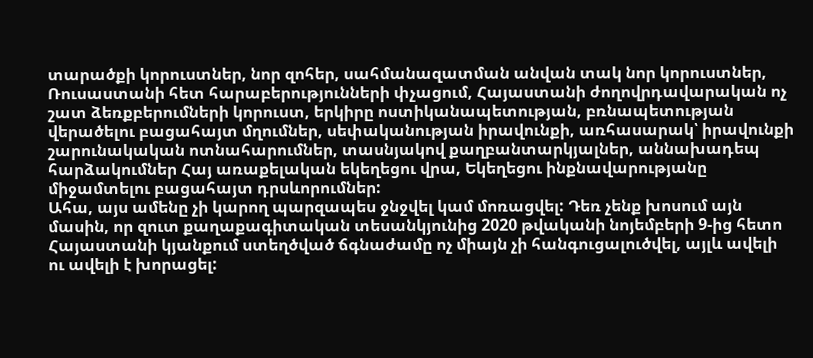տարածքի կորուստներ, նոր զոհեր, սահմանազատման անվան տակ նոր կորուստներ, Ռուսաստանի հետ հարաբերությունների փչացում, Հայաստանի ժողովրդավարական ոչ շատ ձեռքբերումների կորուստ, երկիրը ոստիկանապետության, բռնապետության վերածելու բացահայտ մղումներ, սեփականության իրավունքի, առհասարակ՝ իրավունքի շարունակական ոտնահարումներ, տասնյակով քաղբանտարկյալներ, աննախադեպ հարձակումներ Հայ առաքելական եկեղեցու վրա, Եկեղեցու ինքնավարությանը միջամտելու բացահայտ դրսևորումներ:
Ահա, այս ամենը չի կարող պարզապես ջնջվել կամ մոռացվել: Դեռ չենք խոսում այն մասին, որ զուտ քաղաքագիտական տեսանկյունից 2020 թվականի նոյեմբերի 9-ից հետո Հայաստանի կյանքում ստեղծված ճգնաժամը ոչ միայն չի հանգուցալուծվել, այլև ավելի ու ավելի է խորացել: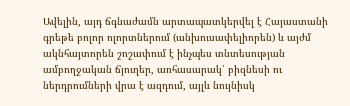Ավելին, այդ ճգնաժամն արտապատկերվել է Հայաստանի գրեթե բոլոր ոլորտներում (անխուսափելիորեն) և այժմ ակնհայտորեն շոշափում է ինչպես տնտեսության ամբողջական ճյուղեր, առհասարակ՝ բիզնեսի ու ներդրումների վրա է ազդում, այլև նույնիսկ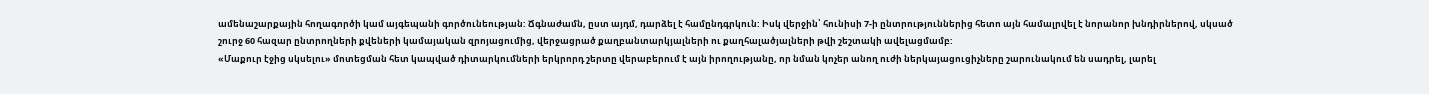ամենաշարքային հողագործի կամ այգեպանի գործունեության: Ճգնաժամն, ըստ այդմ, դարձել է համընդգրկուն: Իսկ վերջին՝ հունիսի 7-ի ընտրություններից հետո այն համալրվել է նորանոր խնդիրներով, սկսած շուրջ 60 հազար ընտրողների քվեների կամայական զրոյացումից, վերջացրած քաղբանտարկյալների ու քաղհալածյալների թվի շեշտակի ավելացմամբ:
«Մաքուր էջից սկսելու» մոտեցման հետ կապված դիտարկումների երկրորդ շերտը վերաբերում է այն իրողությանը, որ նման կոչեր անող ուժի ներկայացուցիչները շարունակում են սադրել, լարել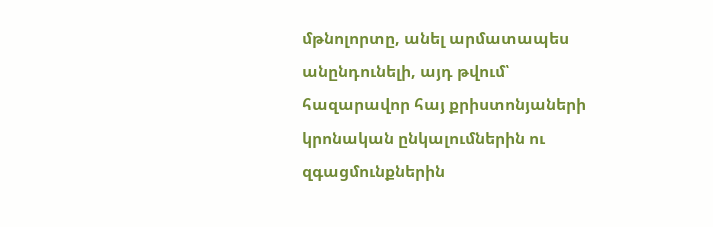մթնոլորտը, անել արմատապես անընդունելի, այդ թվում՝ հազարավոր հայ քրիստոնյաների կրոնական ընկալումներին ու զգացմունքներին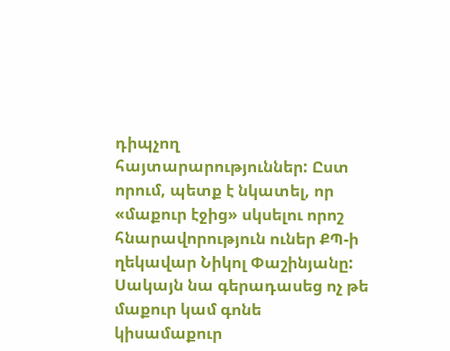դիպչող հայտարարություններ: Ըստ որում, պետք է նկատել, որ «մաքուր էջից» սկսելու որոշ հնարավորություն ուներ ՔՊ-ի ղեկավար Նիկոլ Փաշինյանը: Սակայն նա գերադասեց ոչ թե մաքուր կամ գոնե կիսամաքուր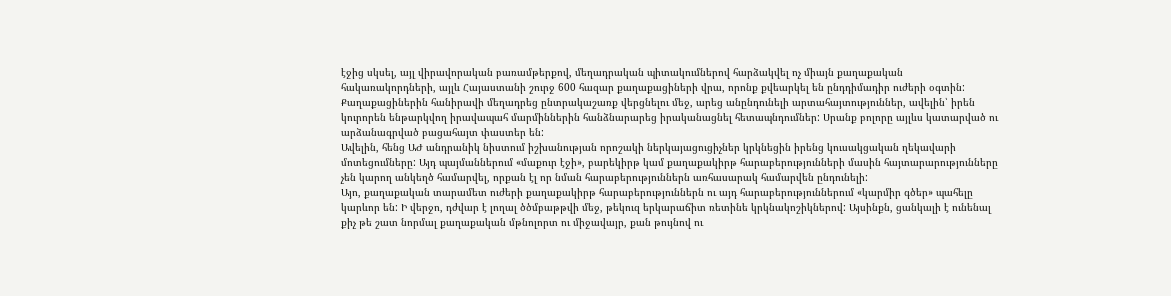էջից սկսել, այլ վիրավորական բառամթերքով, մեղադրական պիտակումներով հարձակվել ոչ միայն քաղաքական հակառակորդների, այլև Հայաստանի շուրջ 600 հազար քաղաքացիների վրա, որոնք քվեարկել են ընդդիմադիր ուժերի օգտին: Քաղաքացիներին հանիրավի մեղադրեց ընտրակաշառք վերցնելու մեջ, արեց անընդունելի արտահայտություններ, ավելին՝ իրեն կուրորեն ենթարկվող իրավապահ մարմիններին հանձնարարեց իրականացնել հետապնդումներ: Սրանք բոլորը այլևս կատարված ու արձանագրված բացահայտ փաստեր են:
Ավելին, հենց ԱԺ անդրանիկ նիստում իշխանության որոշակի ներկայացուցիչներ կրկնեցին իրենց կուսակցական ղեկավարի մոտեցումները: Այդ պայմաններում «մաքուր էջի», բարեկիրթ կամ քաղաքակիրթ հարաբերությունների մասին հայտարարությունները չեն կարող անկեղծ համարվել, որքան էլ որ նման հարաբերություններն առհասարակ համարվեն ընդունելի:
Այո, քաղաքական տարամետ ուժերի քաղաքակիրթ հարաբերություններն ու այդ հարաբերություններում «կարմիր գծեր» պահելը կարևոր են: Ի վերջո, դժվար է լողալ ծծմբաթթվի մեջ, թեկուզ երկարաճիտ ռետինե կրկնակոշիկներով: Այսինքն, ցանկալի է ունենալ քիչ թե շատ նորմալ քաղաքական մթնոլորտ ու միջավայր, քան թույնով ու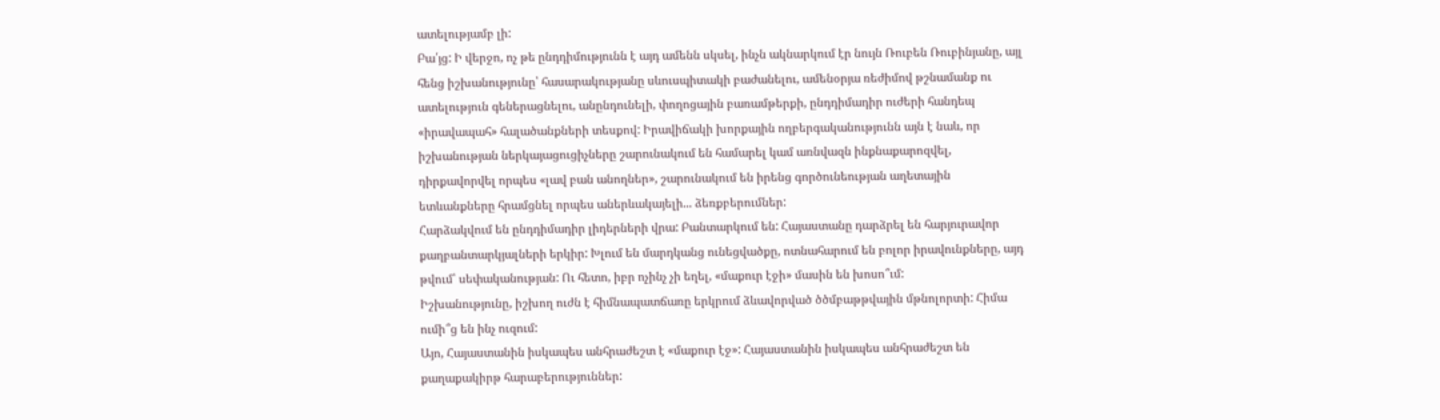ատելությամբ լի:
Բա՛յց: Ի վերջո, ոչ թե ընդդիմությունն է այդ ամենն սկսել, ինչն ակնարկում էր նույն Ռուբեն Ռուբինյանը, այլ հենց իշխանությունը՝ հասարակությանը սևուսպիտակի բաժանելու, ամենօրյա ռեժիմով թշնամանք ու ատելություն գեներացնելու, անընդունելի, փողոցային բառամթերքի, ընդդիմադիր ուժերի հանդեպ «իրավապահ» հալածանքների տեսքով: Իրավիճակի խորքային ողբերգականությունն այն է նաև, որ իշխանության ներկայացուցիչները շարունակում են համարել կամ առնվազն ինքնաքարոզվել, դիրքավորվել որպես «լավ բան անողներ», շարունակում են իրենց գործունեության աղետային ետևանքները հրամցնել որպես աներևակայելի... ձեռքբերումներ:
Հարձակվում են ընդդիմադիր լիդերների վրա: Բանտարկում են: Հայաստանը դարձրել են հարյուրավոր քաղբանտարկյալների երկիր: Խլում են մարդկանց ունեցվածքը, ոտնահարում են բոլոր իրավունքները, այդ թվում՝ սեփականության: Ու հետո, իբր ոչինչ չի եղել, «մաքուր էջի» մասին են խոսո՞ւմ:
Իշխանությունը, իշխող ուժն է հիմնապատճառը երկրում ձևավորված ծծմբաթթվային մթնոլորտի: Հիմա ումի՞ց են ինչ ուզում:
Այո, Հայաստանին իսկապես անհրաժեշտ է «մաքուր էջ»: Հայաստանին իսկապես անհրաժեշտ են քաղաքակիրթ հարաբերություններ: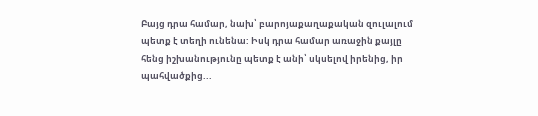Բայց դրա համար, նախ՝ բարոյաքաղաքական զուլալում պետք է տեղի ունենա: Իսկ դրա համար առաջին քայլը հենց իշխանությունը պետք է անի՝ սկսելով իրենից, իր պահվածքից...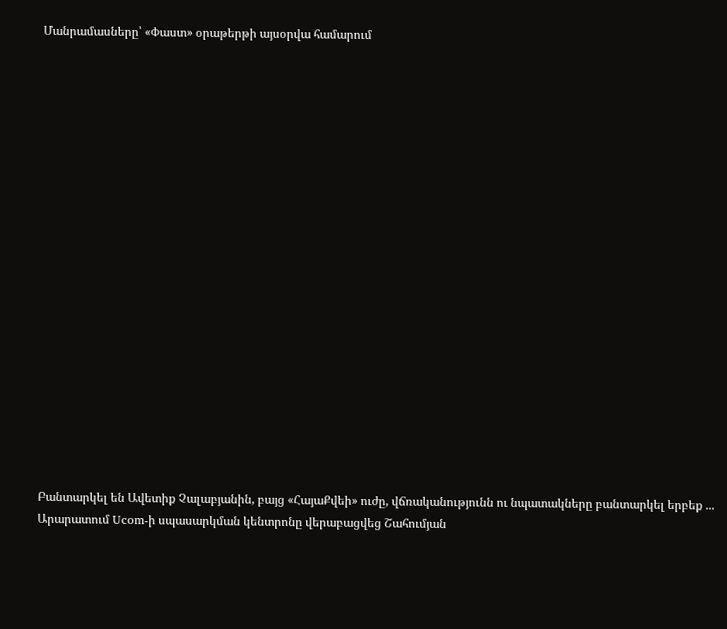Մանրամասները՝ «Փաստ» օրաթերթի այսօրվա համարում




















Բանտարկել են Ավետիք Չալաբյանին, բայց «ՀայաՔվեի» ուժը, վճռականությունն ու նպատակները բանտարկել երբեք ...
Արարատում Ucom-ի սպասարկման կենտրոնը վերաբացվեց Շահումյան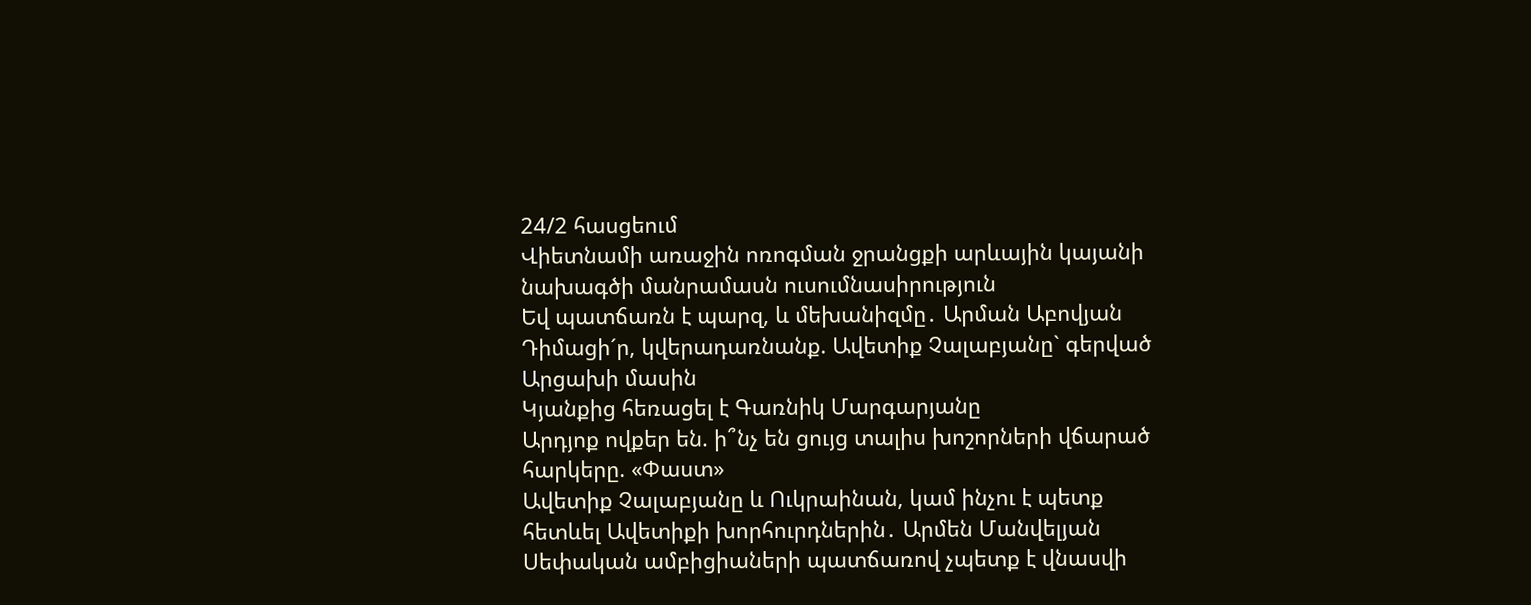24/2 հասցեում
Վիետնամի առաջին ոռոգման ջրանցքի արևային կայանի նախագծի մանրամասն ուսումնասիրություն
Եվ պատճառն է պարզ, և մեխանիզմը․ Արման Աբովյան
Դիմացի´ր, կվերադառնանք. Ավետիք Չալաբյանը` գերված Արցախի մասին
Կյանքից հեռացել է Գառնիկ Մարգարյանը
Արդյոք ովքեր են. ի՞նչ են ցույց տալիս խոշորների վճարած հարկերը. «Փաստ»
Ավետիք Չալաբյանը և Ուկրաինան, կամ ինչու է պետք հետևել Ավետիքի խորհուրդներին․ Արմեն Մանվելյան
Սեփական ամբիցիաների պատճառով չպետք է վնասվի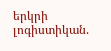երկրի լոգիստիկան.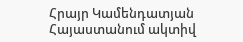Հրայր Կամենդատյան
Հայաստանում ակտիվ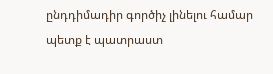ընդդիմադիր գործիչ լինելու համար պետք է պատրաստ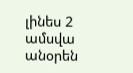լինես 2 ամսվա անօրեն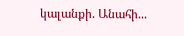կալանքի. Անահի...